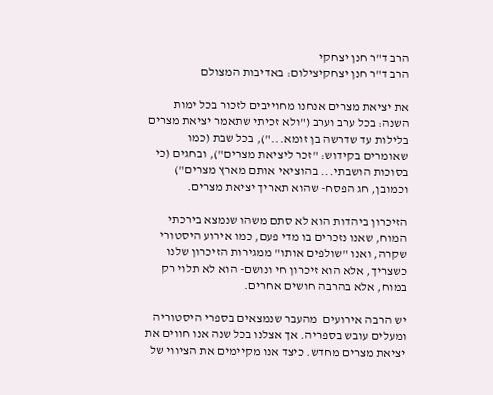הרב ד"ר חנן יצחקי
הרב ד"ר חנן יצחקיצילום: באדיבות המצולם

את יציאת מצרים אנחנו מחוייבים לזכור בכל ימות השנה: בכל ערב וערב ("ולא זכיתי שתאמר יציאת מצרים בלילות עד שדרשה בן זומא..."), בכל שבת (כמו שאומרים בקידוש: "זכר ליציאת מצרים"), ובחגים (כי בסוכות הושבתי... בהוציאי אותם מארץ מצרים") וכמובן, חג הפסח- שהוא תאריך יציאת מצרים.

הזיכרון ביהדות הוא לא סתם משהו שנמצא בירכתי המוח, שאנו נזכרים בו מדי פעם, כמו אירוע היסטורי שקרה, ואנו "שולפים אותו" ממגירות הזיכרון שלנו כשצריך, אלא הוא זיכרון חי ונושם- הוא לא תלוי רק במוח, אלא בהרבה חושים אחרים.

יש הרבה אירועים  מהעבר שנמצאים בספרי היסטוריה ומעלים עובש בספריה. אך אצלנו בכל שנה אנו חווים את יציאת מצרים מחדש. כיצד אנו מקיימים את הציווי של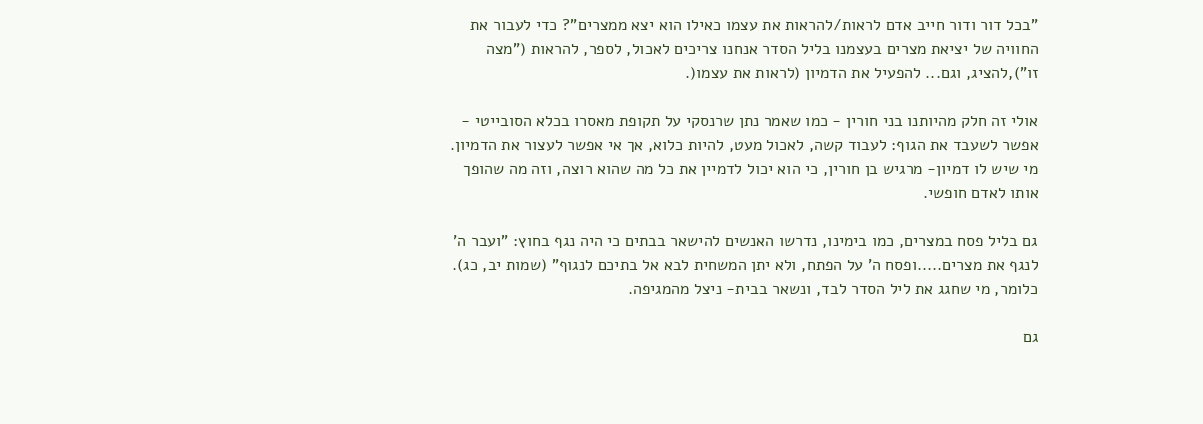"בכל דור ודור חייב אדם לראות/להראות את עצמו כאילו הוא יצא ממצרים"? כדי לעבור את החוויה של יציאת מצרים בעצמנו בליל הסדר אנחנו צריכים לאכול, לספר, להראות ("מצה זו"),להציג, וגם... להפעיל את הדמיון (לראות את עצמו(.

אולי זה חלק מהיותנו בני חורין - כמו שאמר נתן שרנסקי על תקופת מאסרו בכלא הסובייטי - אפשר לשעבד את הגוף: לעבוד קשה, לאכול מעט, להיות כלוא, אך אי אפשר לעצור את הדמיון. מי שיש לו דמיון- מרגיש בן חורין, כי הוא יכול לדמיין את כל מה שהוא רוצה, וזה מה שהופך אותו לאדם חופשי.

גם בליל פסח במצרים, כמו בימינו, נדרשו האנשים להישאר בבתים כי היה נגף בחוץ: "ועבר ה' לנגף את מצרים.....ופסח ה' על הפתח, ולא יתן המשחית לבא אל בתיכם לנגוף" (שמות יב, כג). כלומר, מי שחגג את ליל הסדר לבד, ונשאר בבית- ניצל מהמגיפה.

גם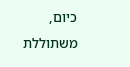כיום, משתוללת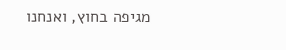מגיפה בחוץ, ואנחנו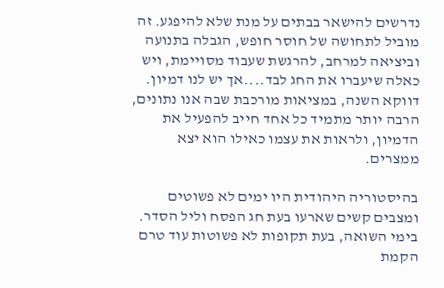נדרשים להישאר בבתים על מנת שלא להיפגע. זה מוביל לתחושה של חוסר חופש, הגבלה בתנועה וביציאה למרחב, להרגשת שעבוד מסויימת, ויש כאלה שיעברו את החג לבד....אך יש לנו דמיון.  דווקא השנה, במציאות מורכבת שבה אנו נתונים, הרבה יותר מתמיד כל אחד חייב להפעיל את הדמיון, ולראות את עצמו כאילו הוא יצא ממצרים.

בהיסטוריה היהודית היו ימים לא פשוטים ומצבים קשים שארעו בעת חג הפסח וליל הסדר. בימי השואה, בעת תקופות לא פשוטות עוד טרם הקמת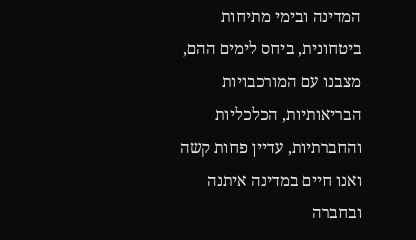המדינה ובימי מתיחות ביטחונית, ביחס לימים ההם, מצבנו עם המורכבויות הבריאותיות, הכלכליות והחברתיות, עדיין פחות קשה ואנו חיים במדינה איתנה ובחברה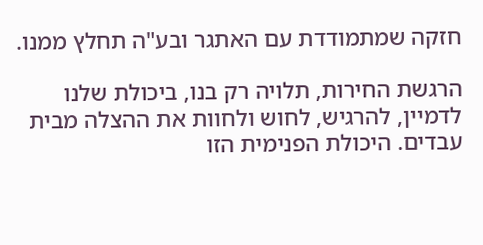חזקה שמתמודדת עם האתגר ובע"ה תחלץ ממנו.

הרגשת החירות, תלויה רק בנו, ביכולת שלנו לדמיין, להרגיש, לחוש ולחוות את ההצלה מבית עבדים. היכולת הפנימית הזו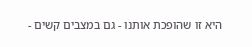היא זו שהופכת אותנו - גם במצבים קשים -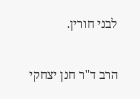לבני חורין.

הרב ד"ר חנן יצחקי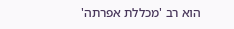הוא רב 'מכללת אפרתה'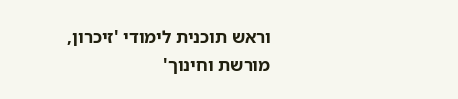וראש תוכנית לימודי 'זיכרון, מורשת וחינוך'